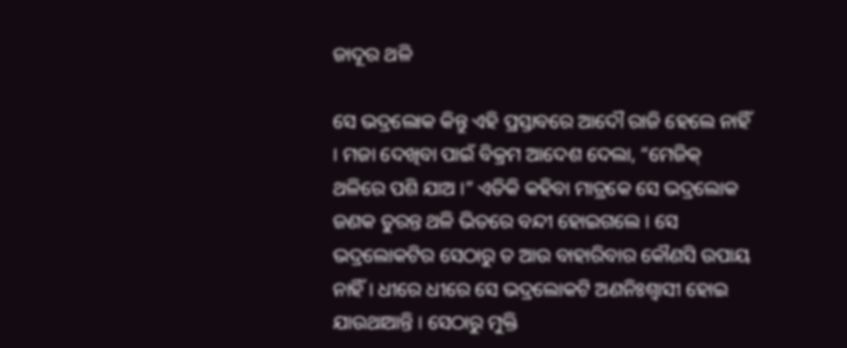ଜାଦୂର ଥଳି

ସେ ଭଦ୍ରଲୋକ କିନ୍ତୁ ଏହି ପ୍ରସ୍ତାବରେ ଆଦୌ ରାଜି ହେଲେ ନାହିଁ । ମଜା ଦେଖିବା ପାଇଁ ବିକ୍ରମ ଆଦେଶ ଦେଲା, “ମେଜିକ୍ ଥଳିରେ ପଶି ଯାଅ ।” ଏତିକି କହିବା ମାତ୍ରକେ ସେ ଭଦ୍ରଲୋକ ଜଣକ ତୁରନ୍ତ ଥଳି ଭିତରେ ବନ୍ଦୀ ହୋଇଗଲେ । ସେ ଭଦ୍ରଲୋକଟିର ସେଠାରୁ ତ ଆଉ ବାହାରିବାର କୌଣସି ଉପାୟ ନାହିଁ । ଧୀରେ ଧୀରେ ସେ ଭଦ୍ରଲୋକଟି ଅଣନିଃଶ୍ୱାସୀ ହୋଇ ଯାଉଥାଆନ୍ତି । ସେଠାରୁ ମୁକ୍ତି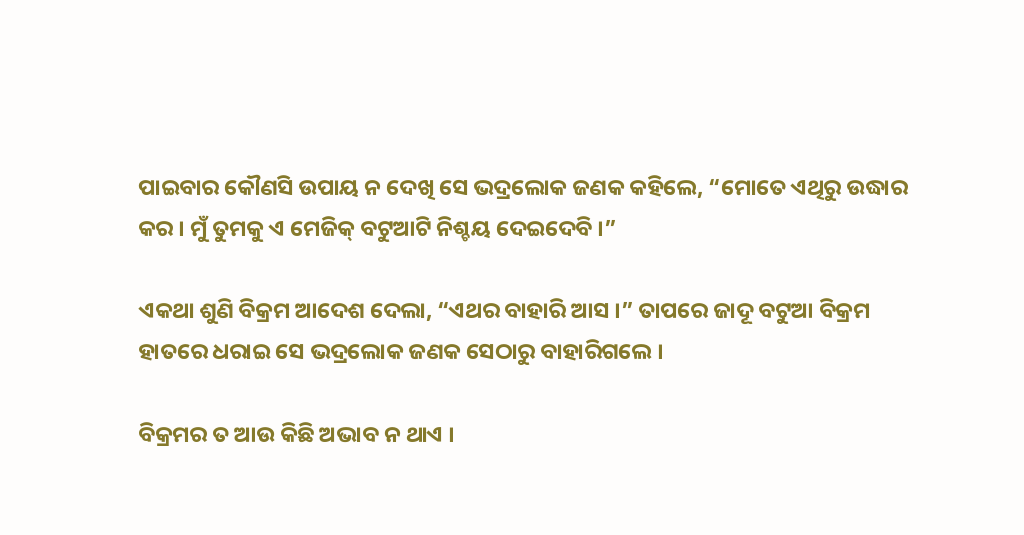ପାଇବାର କୌଣସି ଉପାୟ ନ ଦେଖି ସେ ଭଦ୍ରଲୋକ ଜଣକ କହିଲେ, “ମୋତେ ଏଥିରୁ ଉଦ୍ଧାର କର । ମୁଁ ତୁମକୁ ଏ ମେଜିକ୍ ବଟୁଆଟି ନିଶ୍ଚୟ ଦେଇଦେବି ।”

ଏକଥା ଶୁଣି ବିକ୍ରମ ଆଦେଶ ଦେଲା, “ଏଥର ବାହାରି ଆସ ।” ତାପରେ ଜାଦୂ ବଟୁଆ ବିକ୍ରମ ହାତରେ ଧରାଇ ସେ ଭଦ୍ରଲୋକ ଜଣକ ସେଠାରୁ ବାହାରିଗଲେ ।

ବିକ୍ରମର ତ ଆଉ କିଛି ଅଭାବ ନ ଥାଏ ।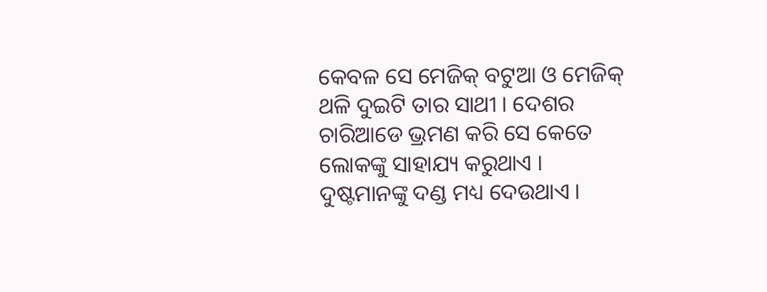କେବଳ ସେ ମେଜିକ୍ ବଟୁଆ ଓ ମେଜିକ୍ ଥଳି ଦୁଇଟି ତାର ସାଥୀ । ଦେଶର ଚାରିଆଡେ ଭ୍ରମଣ କରି ସେ କେତେ ଲୋକଙ୍କୁ ସାହାଯ୍ୟ କରୁଥାଏ । ଦୁଷ୍ଟମାନଙ୍କୁ ଦଣ୍ଡ ମଧ୍ୟ ଦେଉଥାଏ ।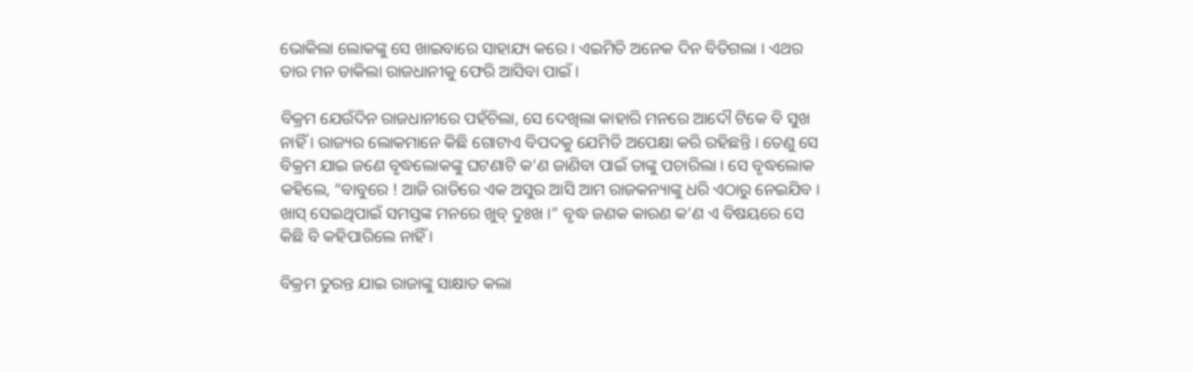ଭୋକିଲା ଲୋକଙ୍କୁ ସେ ଖାଇବାରେ ସାହାଯ୍ୟ କରେ । ଏଇମିତି ଅନେକ ଦିନ ବିତିଗଲା । ଏଥର ତାର ମନ ଡାକିଲା ରାଜଧାନୀକୁ ଫେରି ଆସିବା ପାଇଁ ।

ବିକ୍ରମ ଯେଉଁଦିନ ରାଜଧାନୀରେ ପହଁଚିଲା, ସେ ଦେଖିଲା କାହାରି ମନରେ ଆଦୌ ଟିକେ ବି ସୁଖ ନାହିଁ । ରାଜ୍ୟର ଲୋକମାନେ କିଛି ଗୋଟାଏ ବିପଦକୁ ଯେମିତି ଅପେକ୍ଷା କରି ରହିଛନ୍ତି । ତେଣୁ ସେ ବିକ୍ରମ ଯାଇ ଜଣେ ବୃଦ୍ଧଲୋକଙ୍କୁ ଘଟଣାଟି କ’ଣ ଜାଣିବା ପାଇଁ ତାଙ୍କୁ ପଚାରିଲା । ସେ ବୃଦ୍ଧଲୋକ କହିଲେ, “ବାବୁରେ ! ଆଜି ରାତିରେ ଏକ ଅସୁର ଆସି ଆମ ରାଜକନ୍ୟାଙ୍କୁ ଧରି ଏଠାରୁ ନେଇଯିବ । ଖାସ୍ ସେଇଥିପାଇଁ ସମସ୍ତଙ୍କ ମନରେ ଖୁବ୍ ଦୁଃଖ ।” ବୃଦ୍ଧ ଜଣକ କାରଣ କ’ଣ ଏ ବିଷୟରେ ସେ କିଛି ବି କହିପାରିଲେ ନାହିଁ ।

ବିକ୍ରମ ତୁରନ୍ତ ଯାଇ ରାଜାଙ୍କୁ ସାକ୍ଷାତ କଲା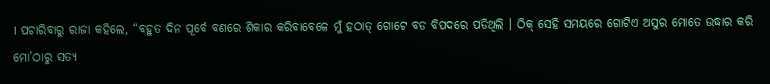। ପଚାରିବାରୁ ରାଜା କହିଲେ, “ବହୁତ ଦିନ ପୂର୍ବେ ବଣରେ ଶିକାର କରିବାବେଳେ ମୁଁ ହଠାତ୍ ଗୋଟେ ବଡ ବିପଦରେ ପଡିଥିଲି । ଠିକ୍ ସେହି ସମୟରେ ଗୋଟିଏ ଅସୁର ମୋତେ ଉଦ୍ଧାର କରି ମୋ’ଠାରୁ ସତ୍ୟ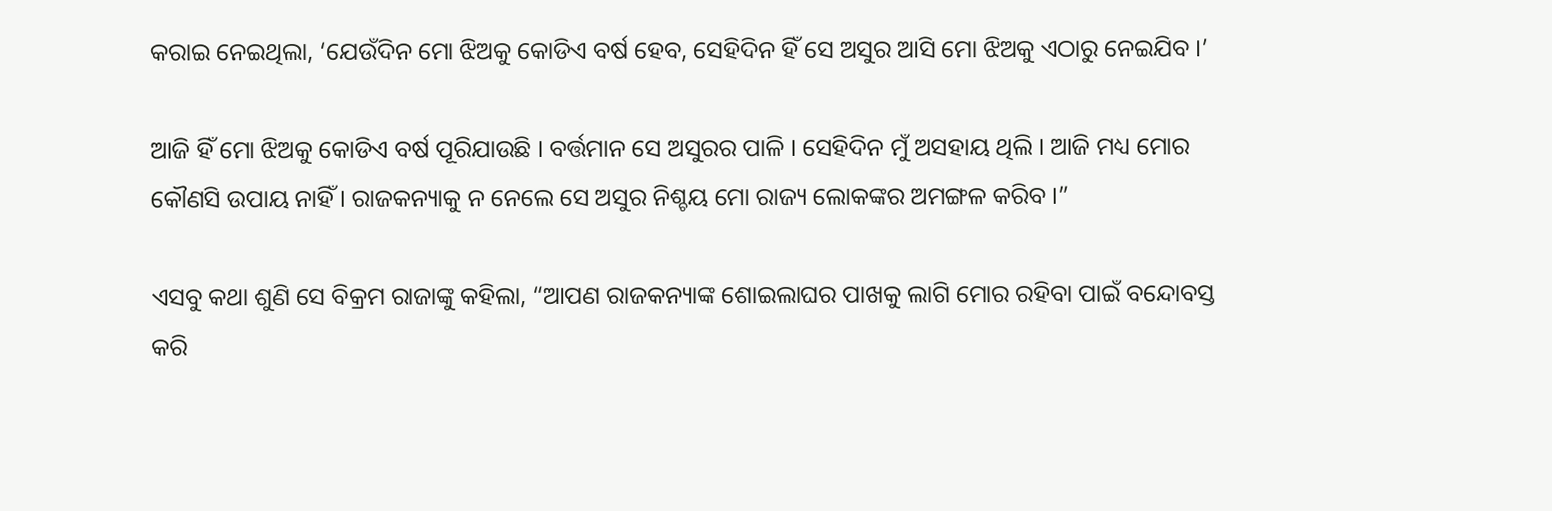କରାଇ ନେଇଥିଲା, ‘ଯେଉଁଦିନ ମୋ ଝିଅକୁ କୋଡିଏ ବର୍ଷ ହେବ, ସେହିଦିନ ହିଁ ସେ ଅସୁର ଆସି ମୋ ଝିଅକୁ ଏଠାରୁ ନେଇଯିବ ।’

ଆଜି ହିଁ ମୋ ଝିଅକୁ କୋଡିଏ ବର୍ଷ ପୂରିଯାଉଛି । ବର୍ତ୍ତମାନ ସେ ଅସୁରର ପାଳି । ସେହିଦିନ ମୁଁ ଅସହାୟ ଥିଲି । ଆଜି ମଧ୍ୟ ମୋର କୌଣସି ଉପାୟ ନାହିଁ । ରାଜକନ୍ୟାକୁ ନ ନେଲେ ସେ ଅସୁର ନିଶ୍ଚୟ ମୋ ରାଜ୍ୟ ଲୋକଙ୍କର ଅମଙ୍ଗଳ କରିବ ।”

ଏସବୁ କଥା ଶୁଣି ସେ ବିକ୍ରମ ରାଜାଙ୍କୁ କହିଲା, “ଆପଣ ରାଜକନ୍ୟାଙ୍କ ଶୋଇଲାଘର ପାଖକୁ ଲାଗି ମୋର ରହିବା ପାଇଁ ବନ୍ଦୋବସ୍ତ କରି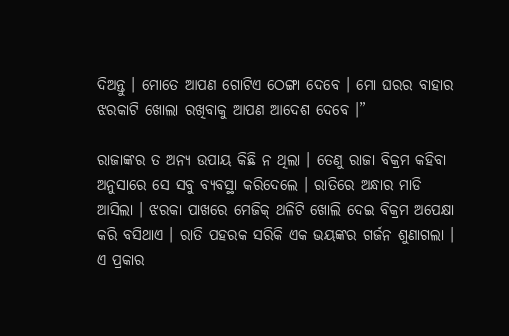ଦିଅନ୍ତୁ । ମୋତେ ଆପଣ ଗୋଟିଏ ଠେଙ୍ଗା ଦେବେ । ମୋ ଘରର ବାହାର ଝରକାଟି ଖୋଲା ରଖିବାକୁ ଆପଣ ଆଦେଶ ଦେବେ ।”

ରାଜାଙ୍କର ତ ଅନ୍ୟ ଉପାୟ କିଛି ନ ଥିଲା । ତେଣୁ ରାଜା ବିକ୍ରମ କହିବା ଅନୁସାରେ ସେ ସବୁ ବ୍ୟବସ୍ଥା କରିଦେଲେ । ରାତିରେ ଅନ୍ଧାର ମାଡି ଆସିଲା । ଝରକା ପାଖରେ ମେଜିକ୍ ଥଳିଟି ଖୋଲି ଦେଇ ବିକ୍ରମ ଅପେକ୍ଷା କରି ବସିଥାଏ । ରାତି ପହରକ ସରିକି ଏକ ଭୟଙ୍କର ଗର୍ଜନ ଶୁଣାଗଲା । ଏ ପ୍ରକାର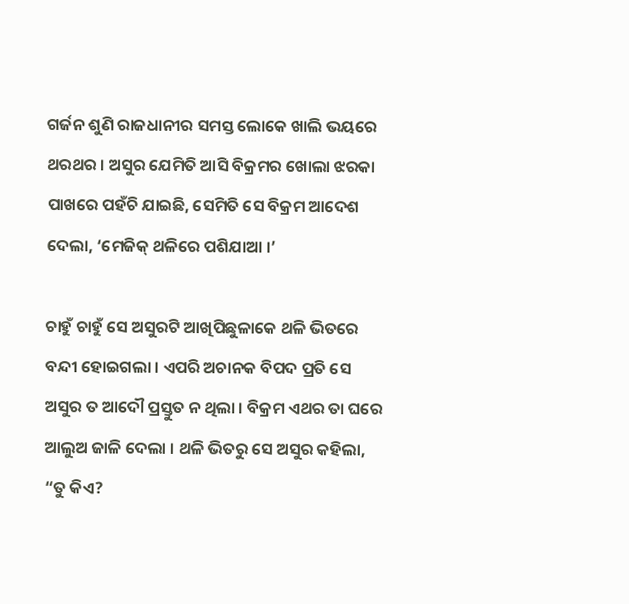ଗର୍ଜନ ଶୁଣି ରାଜଧାନୀର ସମସ୍ତ ଲୋକେ ଖାଲି ଭୟରେ ଥରଥର । ଅସୁର ଯେମିତି ଆସି ବିକ୍ରମର ଖୋଲା ଝରକା ପାଖରେ ପହଁଚି ଯାଇଛି, ସେମିତି ସେ ବିକ୍ରମ ଆଦେଶ ଦେଲା, ‘ମେଜିକ୍ ଥଳିରେ ପଶିଯାଆ ।’

ଚାହୁଁ ଚାହୁଁ ସେ ଅସୁରଟି ଆଖିପିଛୁଳାକେ ଥଳି ଭିତରେ ବନ୍ଦୀ ହୋଇଗଲା । ଏପରି ଅଚାନକ ବିପଦ ପ୍ରତି ସେ ଅସୁର ତ ଆଦୌ ପ୍ରସ୍ତୁତ ନ ଥିଲା । ବିକ୍ରମ ଏଥର ତା ଘରେ ଆଲୁଅ ଜାଳି ଦେଲା । ଥଳି ଭିତରୁ ସେ ଅସୁର କହିଲା, “ତୁ କିଏ?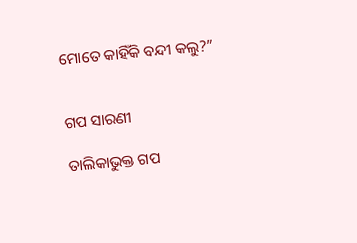ମୋତେ କାହିଁକି ବନ୍ଦୀ କଲୁ?”


ଗପ ସାରଣୀ

ତାଲିକାଭୁକ୍ତ ଗପ